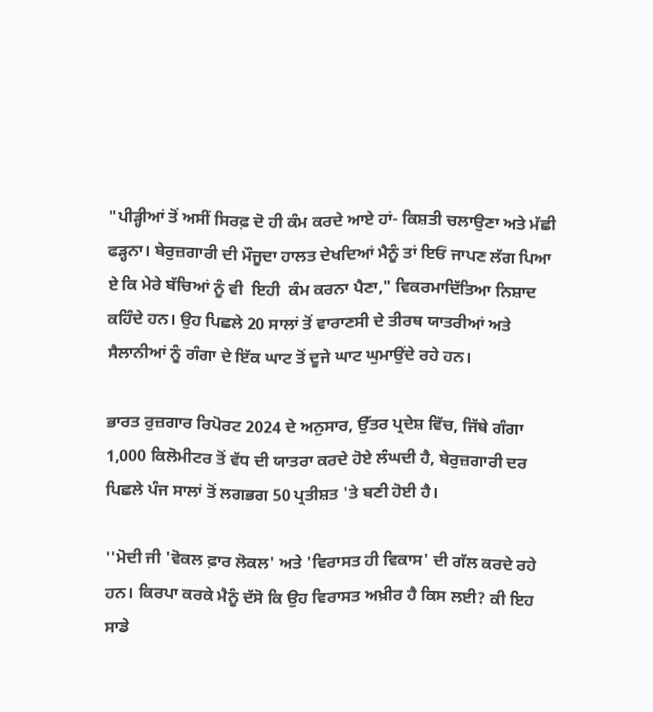"ਪੀੜ੍ਹੀਆਂ ਤੋਂ ਅਸੀਂ ਸਿਰਫ਼ ਦੋ ਹੀ ਕੰਮ ਕਰਦੇ ਆਏ ਹਾਂ- ਕਿਸ਼ਤੀ ਚਲਾਉਣਾ ਅਤੇ ਮੱਛੀ ਫੜ੍ਹਨਾ। ਬੇਰੁਜ਼ਗਾਰੀ ਦੀ ਮੌਜੂਦਾ ਹਾਲਤ ਦੇਖਦਿਆਂ ਮੈਨੂੰ ਤਾਂ ਇਓਂ ਜਾਪਣ ਲੱਗ ਪਿਆ ਏ ਕਿ ਮੇਰੇ ਬੱਚਿਆਂ ਨੂੰ ਵੀ  ਇਹੀ  ਕੰਮ ਕਰਨਾ ਪੈਣਾ," ਵਿਕਰਮਾਦਿੱਤਿਆ ਨਿਸ਼ਾਦ ਕਹਿੰਦੇ ਹਨ। ਉਹ ਪਿਛਲੇ 20 ਸਾਲਾਂ ਤੋਂ ਵਾਰਾਣਸੀ ਦੇ ਤੀਰਥ ਯਾਤਰੀਆਂ ਅਤੇ ਸੈਲਾਨੀਆਂ ਨੂੰ ਗੰਗਾ ਦੇ ਇੱਕ ਘਾਟ ਤੋਂ ਦੂਜੇ ਘਾਟ ਘੁਮਾਉਂਦੇ ਰਹੇ ਹਨ।

ਭਾਰਤ ਰੁਜ਼ਗਾਰ ਰਿਪੋਰਟ 2024 ਦੇ ਅਨੁਸਾਰ, ਉੱਤਰ ਪ੍ਰਦੇਸ਼ ਵਿੱਚ, ਜਿੱਥੇ ਗੰਗਾ 1,000 ਕਿਲੋਮੀਟਰ ਤੋਂ ਵੱਧ ਦੀ ਯਾਤਰਾ ਕਰਦੇ ਹੋਏ ਲੰਘਦੀ ਹੈ, ਬੇਰੁਜ਼ਗਾਰੀ ਦਰ ਪਿਛਲੇ ਪੰਜ ਸਾਲਾਂ ਤੋਂ ਲਗਭਗ 50 ਪ੍ਰਤੀਸ਼ਤ 'ਤੇ ਬਣੀ ਹੋਈ ਹੈ।

''ਮੋਦੀ ਜੀ 'ਵੋਕਲ ਫ਼ਾਰ ਲੋਕਲ' ਅਤੇ 'ਵਿਰਾਸਤ ਹੀ ਵਿਕਾਸ' ਦੀ ਗੱਲ ਕਰਦੇ ਰਹੇ ਹਨ। ਕਿਰਪਾ ਕਰਕੇ ਮੈਨੂੰ ਦੱਸੋ ਕਿ ਉਹ ਵਿਰਾਸਤ ਅਖ਼ੀਰ ਹੈ ਕਿਸ ਲਈ? ਕੀ ਇਹ ਸਾਡੇ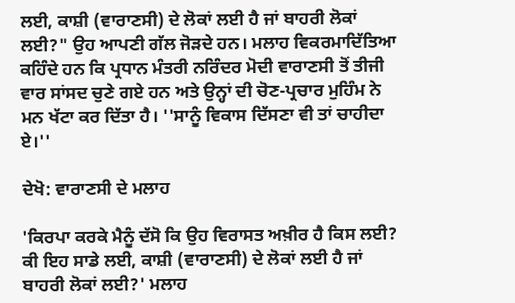ਲਈ, ਕਾਸ਼ੀ (ਵਾਰਾਣਸੀ) ਦੇ ਲੋਕਾਂ ਲਈ ਹੈ ਜਾਂ ਬਾਹਰੀ ਲੋਕਾਂ ਲਈ?" ਉਹ ਆਪਣੀ ਗੱਲ ਜੋੜਦੇ ਹਨ। ਮਲਾਹ ਵਿਕਰਮਾਦਿੱਤਿਆ ਕਹਿੰਦੇ ਹਨ ਕਿ ਪ੍ਰਧਾਨ ਮੰਤਰੀ ਨਰਿੰਦਰ ਮੋਦੀ ਵਾਰਾਣਸੀ ਤੋਂ ਤੀਜੀ ਵਾਰ ਸਾਂਸਦ ਚੁਣੇ ਗਏ ਹਨ ਅਤੇ ਉਨ੍ਹਾਂ ਦੀ ਚੋਣ-ਪ੍ਰਚਾਰ ਮੁਹਿੰਮ ਨੇ ਮਨ ਖੱਟਾ ਕਰ ਦਿੱਤਾ ਹੈ। ''ਸਾਨੂੰ ਵਿਕਾਸ ਦਿੱਸਣਾ ਵੀ ਤਾਂ ਚਾਹੀਦਾ ਏ।''

ਦੇਖੋ: ਵਾਰਾਣਸੀ ਦੇ ਮਲਾਹ

'ਕਿਰਪਾ ਕਰਕੇ ਮੈਨੂੰ ਦੱਸੋ ਕਿ ਉਹ ਵਿਰਾਸਤ ਅਖ਼ੀਰ ਹੈ ਕਿਸ ਲਈ? ਕੀ ਇਹ ਸਾਡੇ ਲਈ, ਕਾਸ਼ੀ (ਵਾਰਾਣਸੀ) ਦੇ ਲੋਕਾਂ ਲਈ ਹੈ ਜਾਂ ਬਾਹਰੀ ਲੋਕਾਂ ਲਈ?' ਮਲਾਹ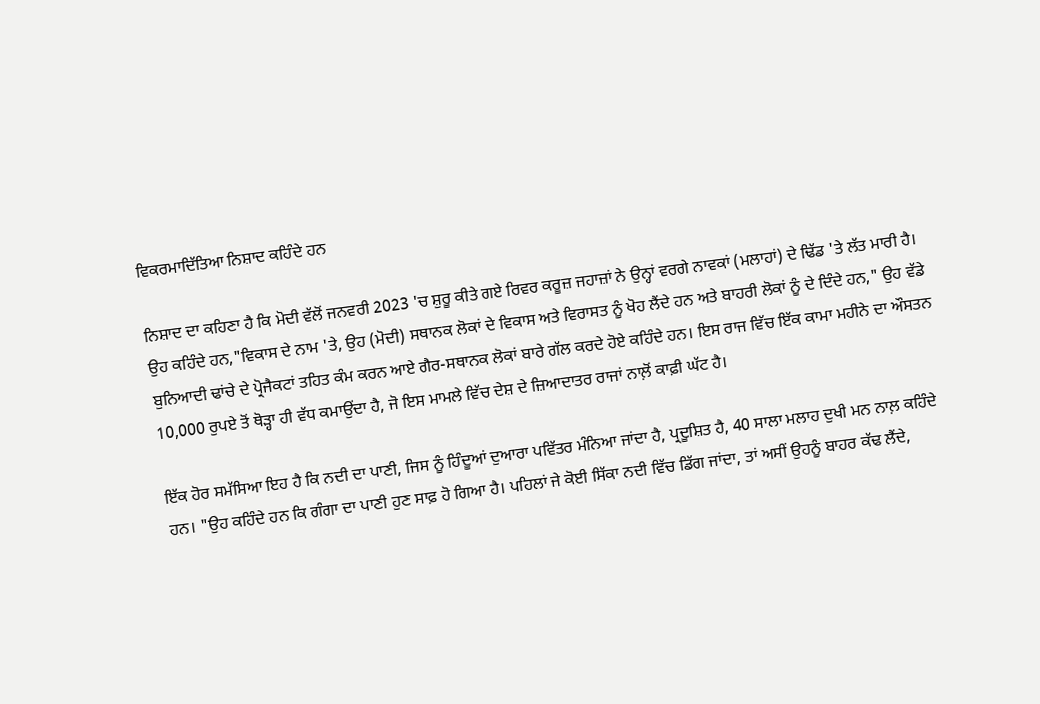ਵਿਕਰਮਾਦਿੱਤਿਆ ਨਿਸ਼ਾਦ ਕਹਿੰਦੇ ਹਨ

ਨਿਸ਼ਾਦ ਦਾ ਕਹਿਣਾ ਹੈ ਕਿ ਮੋਦੀ ਵੱਲੋਂ ਜਨਵਰੀ 2023 'ਚ ਸ਼ੁਰੂ ਕੀਤੇ ਗਏ ਰਿਵਰ ਕਰੂਜ਼ ਜਹਾਜ਼ਾਂ ਨੇ ਉਨ੍ਹਾਂ ਵਰਗੇ ਨਾਵਕਾਂ (ਮਲਾਹਾਂ) ਦੇ ਢਿੱਡ 'ਤੇ ਲੱਤ ਮਾਰੀ ਹੈ। ਉਹ ਕਹਿੰਦੇ ਹਨ,"ਵਿਕਾਸ ਦੇ ਨਾਮ 'ਤੇ, ਉਹ (ਮੋਦੀ) ਸਥਾਨਕ ਲੋਕਾਂ ਦੇ ਵਿਕਾਸ ਅਤੇ ਵਿਰਾਸਤ ਨੂੰ ਖੋਹ ਲੈਂਦੇ ਹਨ ਅਤੇ ਬਾਹਰੀ ਲੋਕਾਂ ਨੂੰ ਦੇ ਦਿੰਦੇ ਹਨ," ਉਹ ਵੱਡੇ ਬੁਨਿਆਦੀ ਢਾਂਚੇ ਦੇ ਪ੍ਰੋਜੈਕਟਾਂ ਤਹਿਤ ਕੰਮ ਕਰਨ ਆਏ ਗੈਰ-ਸਥਾਨਕ ਲੋਕਾਂ ਬਾਰੇ ਗੱਲ ਕਰਦੇ ਹੋਏ ਕਹਿੰਦੇ ਹਨ। ਇਸ ਰਾਜ ਵਿੱਚ ਇੱਕ ਕਾਮਾ ਮਹੀਨੇ ਦਾ ਔਸਤਨ 10,000 ਰੁਪਏ ਤੋਂ ਥੋੜ੍ਹਾ ਹੀ ਵੱਧ ਕਮਾਉਂਦਾ ਹੈ, ਜੋ ਇਸ ਮਾਮਲੇ ਵਿੱਚ ਦੇਸ਼ ਦੇ ਜ਼ਿਆਦਾਤਰ ਰਾਜਾਂ ਨਾਲ਼ੋਂ ਕਾਫ਼ੀ ਘੱਟ ਹੈ।

ਇੱਕ ਹੋਰ ਸਮੱਸਿਆ ਇਹ ਹੈ ਕਿ ਨਦੀ ਦਾ ਪਾਣੀ, ਜਿਸ ਨੂੰ ਹਿੰਦੂਆਂ ਦੁਆਰਾ ਪਵਿੱਤਰ ਮੰਨਿਆ ਜਾਂਦਾ ਹੈ, ਪ੍ਰਦੂਸ਼ਿਤ ਹੈ, 40 ਸਾਲਾ ਮਲਾਹ ਦੁਖੀ ਮਨ ਨਾਲ਼ ਕਹਿੰਦੇ ਹਨ। "ਉਹ ਕਹਿੰਦੇ ਹਨ ਕਿ ਗੰਗਾ ਦਾ ਪਾਣੀ ਹੁਣ ਸਾਫ਼ ਹੋ ਗਿਆ ਹੈ। ਪਹਿਲਾਂ ਜੇ ਕੋਈ ਸਿੱਕਾ ਨਦੀ ਵਿੱਚ ਡਿੱਗ ਜਾਂਦਾ, ਤਾਂ ਅਸੀਂ ਉਹਨੂੰ ਬਾਹਰ ਕੱਢ ਲੈਂਦੇ,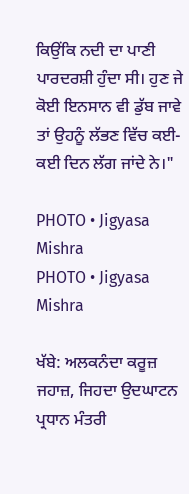ਕਿਉਂਕਿ ਨਦੀ ਦਾ ਪਾਣੀ ਪਾਰਦਰਸ਼ੀ ਹੁੰਦਾ ਸੀ। ਹੁਣ ਜੇ ਕੋਈ ਇਨਸਾਨ ਵੀ ਡੁੱਬ ਜਾਵੇ ਤਾਂ ਉਹਨੂੰ ਲੱਭਣ ਵਿੱਚ ਕਈ-ਕਈ ਦਿਨ ਲੱਗ ਜਾਂਦੇ ਨੇ।"

PHOTO • Jigyasa Mishra
PHOTO • Jigyasa Mishra

ਖੱਬੇ: ਅਲਕਨੰਦਾ ਕਰੂਜ਼ ਜਹਾਜ਼, ਜਿਹਦਾ ਉਦਘਾਟਨ ਪ੍ਰਧਾਨ ਮੰਤਰੀ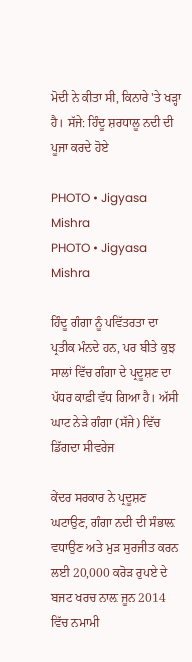ਮੋਦੀ ਨੇ ਕੀਤਾ ਸੀ, ਕਿਨਾਰੇ 'ਤੇ ਖੜ੍ਹਾ ਹੈ। ਸੱਜੇ: ਹਿੰਦੂ ਸ਼ਰਧਾਲੂ ਨਦੀ ਦੀ ਪੂਜਾ ਕਰਦੇ ਹੋਏ

PHOTO • Jigyasa Mishra
PHOTO • Jigyasa Mishra

ਹਿੰਦੂ ਗੰਗਾ ਨੂੰ ਪਵਿੱਤਰਤਾ ਦਾ ਪ੍ਰਤੀਕ ਮੰਨਦੇ ਹਨ, ਪਰ ਬੀਤੇ ਕੁਝ ਸਾਲਾਂ ਵਿੱਚ ਗੰਗਾ ਦੇ ਪ੍ਰਦੂਸ਼ਣ ਦਾ ਪੱਧਰ ਕਾਫ਼ੀ ਵੱਧ ਗਿਆ ਹੈ। ਅੱਸੀ ਘਾਟ ਨੇੜੇ ਗੰਗਾ (ਸੱਜੇ) ਵਿੱਚ ਡਿੱਗਦਾ ਸੀਵਰੇਜ

ਕੇਂਦਰ ਸਰਕਾਰ ਨੇ ਪ੍ਰਦੂਸ਼ਣ ਘਟਾਉਣ, ਗੰਗਾ ਨਦੀ ਦੀ ਸੰਭਾਲ਼ ਵਧਾਉਣ ਅਤੇ ਮੁੜ ਸੁਰਜੀਤ ਕਰਨ ਲਈ 20,000 ਕਰੋੜ ਰੁਪਏ ਦੇ ਬਜਟ ਖਰਚ ਨਾਲ਼ ਜੂਨ 2014 ਵਿੱਚ ਨਮਾਮੀ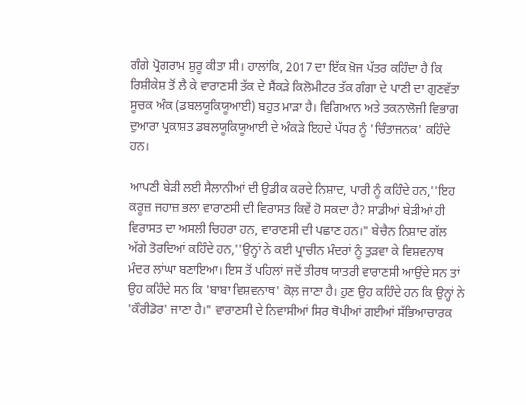ਗੰਗੇ ਪ੍ਰੋਗਰਾਮ ਸ਼ੁਰੂ ਕੀਤਾ ਸੀ। ਹਾਲਾਂਕਿ, 2017 ਦਾ ਇੱਕ ਖ਼ੋਜ ਪੱਤਰ ਕਹਿੰਦਾ ਹੈ ਕਿ ਰਿਸ਼ੀਕੇਸ਼ ਤੋਂ ਲੈ ਕੇ ਵਾਰਾਣਸੀ ਤੱਕ ਦੇ ਸੈਂਕੜੇ ਕਿਲੋਮੀਟਰ ਤੱਕ ਗੰਗਾ ਦੇ ਪਾਣੀ ਦਾ ਗੁਣਵੱਤਾ ਸੂਚਕ ਅੰਕ (ਡਬਲਯੂਕਿਯੂਆਈ) ਬਹੁਤ ਮਾੜਾ ਹੈ। ਵਿਗਿਆਨ ਅਤੇ ਤਕਨਾਲੋਜੀ ਵਿਭਾਗ ਦੁਆਰਾ ਪ੍ਰਕਾਸ਼ਤ ਡਬਲਯੂਕਿਯੂਆਈ ਦੇ ਅੰਕੜੇ ਇਹਦੇ ਪੱਧਰ ਨੂੰ 'ਚਿੰਤਾਜਨਕ' ਕਹਿੰਦੇ ਹਨ।

ਆਪਣੀ ਬੇੜੀ ਲਈ ਸੈਲਾਨੀਆਂ ਦੀ ਉਡੀਕ ਕਰਦੇ ਨਿਸ਼ਾਦ, ਪਾਰੀ ਨੂੰ ਕਹਿੰਦੇ ਹਨ,''ਇਹ ਕਰੂਜ਼ ਜਹਾਜ਼ ਭਲਾ ਵਾਰਾਣਸੀ ਦੀ ਵਿਰਾਸਤ ਕਿਵੇਂ ਹੋ ਸਕਦਾ ਹੈ? ਸਾਡੀਆਂ ਬੇੜੀਆਂ ਹੀ ਵਿਰਾਸਤ ਦਾ ਅਸਲੀ ਚਿਹਰਾ ਹਨ, ਵਾਰਾਣਸੀ ਦੀ ਪਛਾਣ ਹਨ।" ਬੇਚੈਨ ਨਿਸ਼ਾਦ ਗੱਲ ਅੱਗੇ ਤੋਰਦਿਆਂ ਕਹਿੰਦੇ ਹਨ,''ਉਨ੍ਹਾਂ ਨੇ ਕਈ ਪ੍ਰਾਚੀਨ ਮੰਦਰਾਂ ਨੂੰ ਤੁੜਵਾ ਕੇ ਵਿਸ਼ਵਨਾਥ ਮੰਦਰ ਲਾਂਘਾ ਬਣਾਇਆ। ਇਸ ਤੋਂ ਪਹਿਲਾਂ ਜਦੋਂ ਤੀਰਥ ਯਾਤਰੀ ਵਾਰਾਣਸੀ ਆਉਂਦੇ ਸਨ ਤਾਂ ਉਹ ਕਹਿੰਦੇ ਸਨ ਕਿ 'ਬਾਬਾ ਵਿਸ਼ਵਨਾਥ' ਕੋਲ਼ ਜਾਣਾ ਹੈ। ਹੁਣ ਉਹ ਕਹਿੰਦੇ ਹਨ ਕਿ ਉਨ੍ਹਾਂ ਨੇ 'ਕੌਰੀਡੋਰ' ਜਾਣਾ ਹੈ।" ਵਾਰਾਣਸੀ ਦੇ ਨਿਵਾਸੀਆਂ ਸਿਰ ਥੋਪੀਆਂ ਗਈਆਂ ਸੱਭਿਆਚਾਰਕ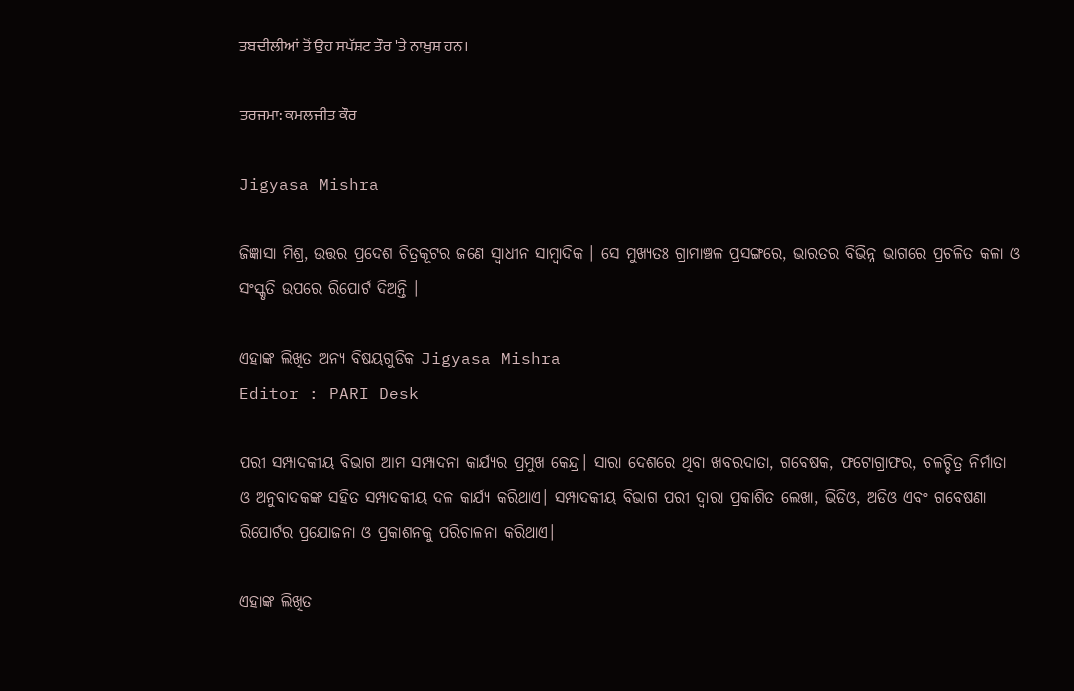ਤਬਦੀਲੀਆਂ ਤੋਂ ਉਹ ਸਪੱਸ਼ਟ ਤੌਰ 'ਤੇ ਨਾਖ਼ੁਸ਼ ਹਨ।

ਤਰਜਮਾ: ਕਮਲਜੀਤ ਕੌਰ

Jigyasa Mishra

ଜିଜ୍ଞାସା ମିଶ୍ର, ଉତ୍ତର ପ୍ରଦେଶ ଚିତ୍ରକୂଟର ଜଣେ ସ୍ଵାଧୀନ ସାମ୍ବାଦିକ । ସେ ମୁଖ୍ୟତଃ ଗ୍ରାମାଞ୍ଚଳ ପ୍ରସଙ୍ଗରେ, ଭାରତର ବିଭିନ୍ନ ଭାଗରେ ପ୍ରଚଳିତ କଳା ଓ ସଂସ୍କୃତି ଉପରେ ରିପୋର୍ଟ ଦିଅନ୍ତି ।

ଏହାଙ୍କ ଲିଖିତ ଅନ୍ୟ ବିଷୟଗୁଡିକ Jigyasa Mishra
Editor : PARI Desk

ପରୀ ସମ୍ପାଦକୀୟ ବିଭାଗ ଆମ ସମ୍ପାଦନା କାର୍ଯ୍ୟର ପ୍ରମୁଖ କେନ୍ଦ୍ର। ସାରା ଦେଶରେ ଥିବା ଖବରଦାତା, ଗବେଷକ, ଫଟୋଗ୍ରାଫର, ଚଳଚ୍ଚିତ୍ର ନିର୍ମାତା ଓ ଅନୁବାଦକଙ୍କ ସହିତ ସମ୍ପାଦକୀୟ ଦଳ କାର୍ଯ୍ୟ କରିଥାଏ। ସମ୍ପାଦକୀୟ ବିଭାଗ ପରୀ ଦ୍ୱାରା ପ୍ରକାଶିତ ଲେଖା, ଭିଡିଓ, ଅଡିଓ ଏବଂ ଗବେଷଣା ରିପୋର୍ଟର ପ୍ରଯୋଜନା ଓ ପ୍ରକାଶନକୁ ପରିଚାଳନା କରିଥାଏ।

ଏହାଙ୍କ ଲିଖିତ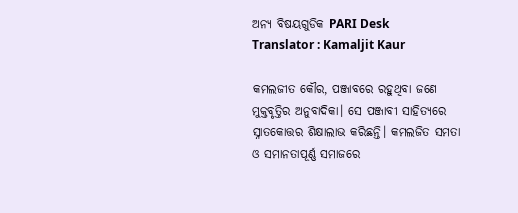ଅନ୍ୟ ବିଷୟଗୁଡିକ PARI Desk
Translator : Kamaljit Kaur

କମଲଜୀତ କୌର, ପଞ୍ଜାବରେ ରହୁଥିବା ଜଣେ ମୁକ୍ତବୃତ୍ତିର ଅନୁବାଦିକା। ସେ ପଞ୍ଜାବୀ ସାହିତ୍ୟରେ ସ୍ନାତକୋତ୍ତର ଶିକ୍ଷାଲାଭ କରିଛନ୍ତି। କମଲଜିତ ସମତା ଓ ସମାନତାପୂର୍ଣ୍ଣ ସମାଜରେ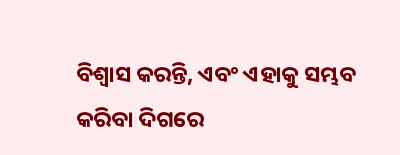ବିଶ୍ୱାସ କରନ୍ତି, ଏବଂ ଏହାକୁ ସମ୍ଭବ କରିବା ଦିଗରେ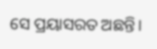ସେ ପ୍ରୟାସରତ ଅଛନ୍ତି।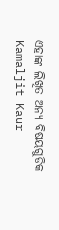ଏହାଙ୍କ ଲିଖିତ ଅନ୍ୟ ବିଷୟଗୁଡିକ Kamaljit Kaur